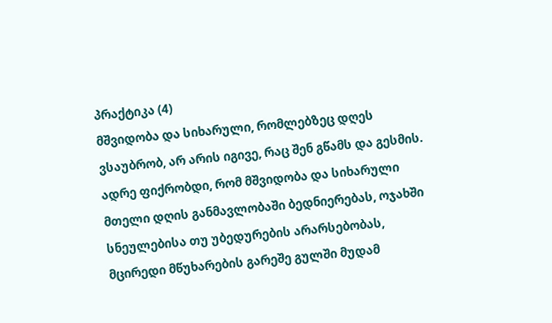პრაქტიკა (4)
მშვიდობა და სიხარული, რომლებზეც დღეს ვსაუბრობ, არ არის იგივე, რაც შენ გწამს და გესმის. ადრე ფიქრობდი, რომ მშვიდობა და სიხარული მთელი დღის განმავლობაში ბედნიერებას, ოჯახში სნეულებისა თუ უბედურების არარსებობას, მცირედი მწუხარების გარეშე გულში მუდამ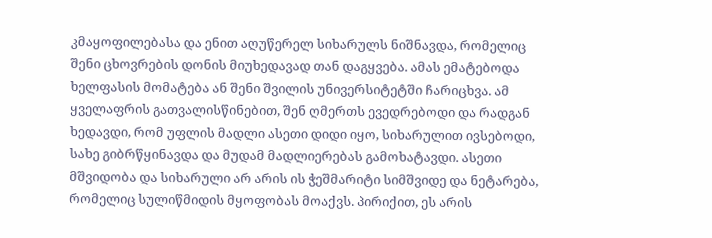კმაყოფილებასა და ენით აღუწერელ სიხარულს ნიშნავდა, რომელიც შენი ცხოვრების დონის მიუხედავად თან დაგყვება. ამას ემატებოდა ხელფასის მომატება ან შენი შვილის უნივერსიტეტში ჩარიცხვა. ამ ყველაფრის გათვალისწინებით, შენ ღმერთს ევედრებოდი და რადგან ხედავდი, რომ უფლის მადლი ასეთი დიდი იყო, სიხარულით ივსებოდი, სახე გიბრწყინავდა და მუდამ მადლიერებას გამოხატავდი. ასეთი მშვიდობა და სიხარული არ არის ის ჭეშმარიტი სიმშვიდე და ნეტარება, რომელიც სულიწმიდის მყოფობას მოაქვს. პირიქით, ეს არის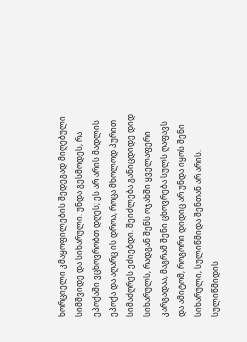ხორციელი კმაყოფილების შედეგად მიღებული სიმშვიდე და სიხარული. უნდა გესმოდეს, რა ეპოქაში ვცხოვრობთ დღეს; ეს არ არის მადლის ეპოქა და აღარც ის დროა, როცა მხოლოდ პურით სიმაძღრეს ეძიებდი. შეიძლება განიცდიდე დიდ სიხარულს, რადგან შენს ოჯახში ყველაფერი კარგადაა, მაგრამ შენი ცხოვრება სულს ღაფავს და ამიტომ, როგორი დიდიც არ უნდა იყოს შენი სიხარული, სულიწმიდა შენთან არ არის. სულიწმიდის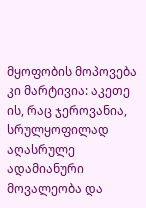მყოფობის მოპოვება კი მარტივია: აკეთე ის, რაც ჯეროვანია, სრულყოფილად აღასრულე ადამიანური მოვალეობა და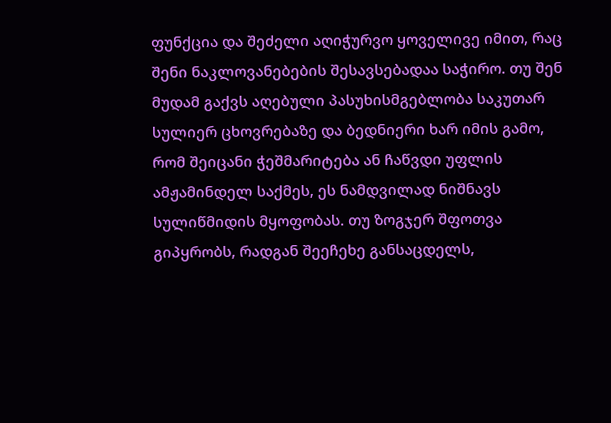ფუნქცია და შეძელი აღიჭურვო ყოველივე იმით, რაც შენი ნაკლოვანებების შესავსებადაა საჭირო. თუ შენ მუდამ გაქვს აღებული პასუხისმგებლობა საკუთარ სულიერ ცხოვრებაზე და ბედნიერი ხარ იმის გამო, რომ შეიცანი ჭეშმარიტება ან ჩაწვდი უფლის ამჟამინდელ საქმეს, ეს ნამდვილად ნიშნავს სულიწმიდის მყოფობას. თუ ზოგჯერ შფოთვა გიპყრობს, რადგან შეეჩეხე განსაცდელს,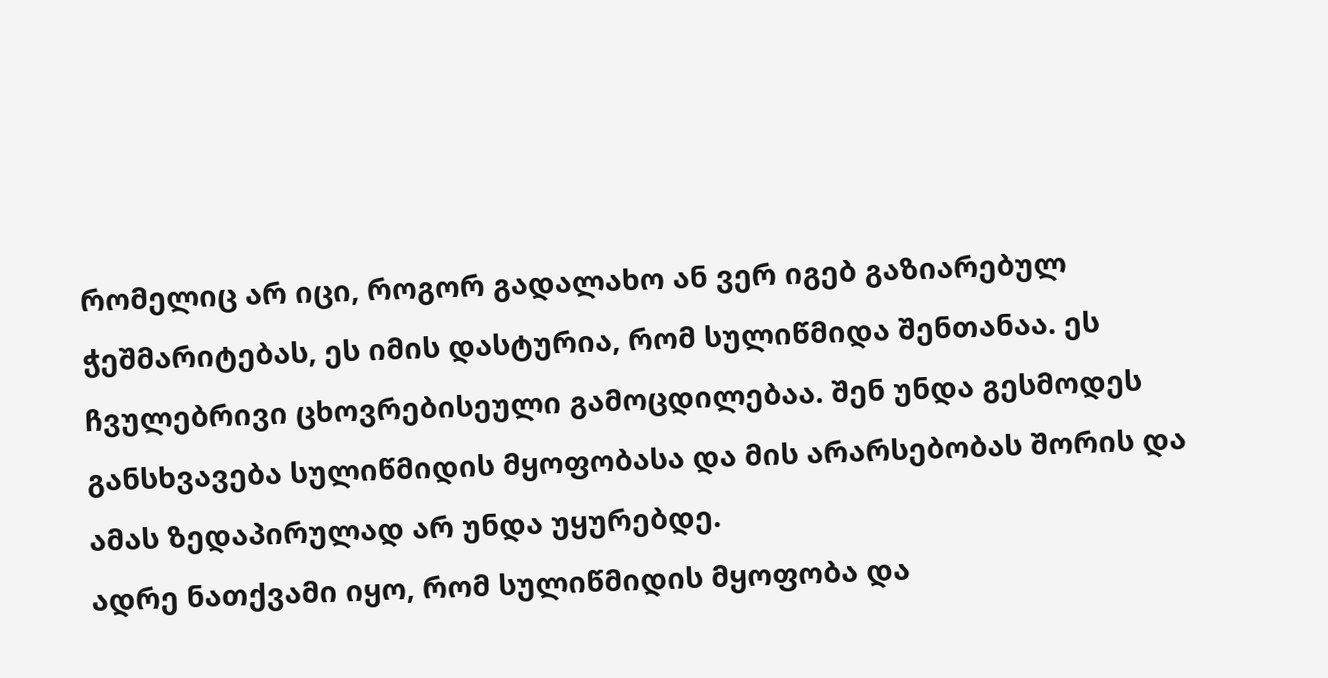რომელიც არ იცი, როგორ გადალახო ან ვერ იგებ გაზიარებულ ჭეშმარიტებას, ეს იმის დასტურია, რომ სულიწმიდა შენთანაა. ეს ჩვულებრივი ცხოვრებისეული გამოცდილებაა. შენ უნდა გესმოდეს განსხვავება სულიწმიდის მყოფობასა და მის არარსებობას შორის და ამას ზედაპირულად არ უნდა უყურებდე.
ადრე ნათქვამი იყო, რომ სულიწმიდის მყოფობა და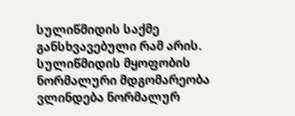სულიწმიდის საქმე განსხვავებული რამ არის. სულიწმიდის მყოფობის ნორმალური მდგომარეობა ვლინდება ნორმალურ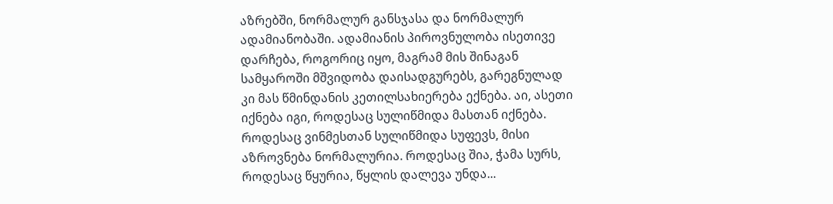აზრებში, ნორმალურ განსჯასა და ნორმალურ ადამიანობაში. ადამიანის პიროვნულობა ისეთივე დარჩება, როგორიც იყო, მაგრამ მის შინაგან სამყაროში მშვიდობა დაისადგურებს, გარეგნულად კი მას წმინდანის კეთილსახიერება ექნება. აი, ასეთი იქნება იგი, როდესაც სულიწმიდა მასთან იქნება. როდესაც ვინმესთან სულიწმიდა სუფევს, მისი აზროვნება ნორმალურია. როდესაც შია, ჭამა სურს, როდესაც წყურია, წყლის დალევა უნდა...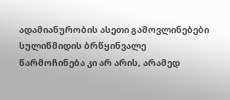ადამიანურობის ასეთი გამოვლინებები სულიწმიდის ბრწყინვალე წარმოჩინება კი არ არის, არამედ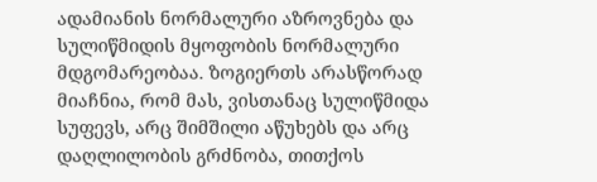ადამიანის ნორმალური აზროვნება და სულიწმიდის მყოფობის ნორმალური მდგომარეობაა. ზოგიერთს არასწორად მიაჩნია, რომ მას, ვისთანაც სულიწმიდა სუფევს, არც შიმშილი აწუხებს და არც დაღლილობის გრძნობა, თითქოს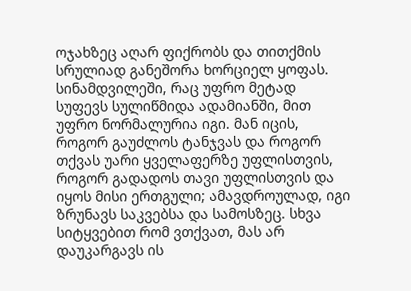ოჯახზეც აღარ ფიქრობს და თითქმის სრულიად განეშორა ხორციელ ყოფას. სინამდვილეში, რაც უფრო მეტად სუფევს სულიწმიდა ადამიანში, მით უფრო ნორმალურია იგი. მან იცის, როგორ გაუძლოს ტანჯვას და როგორ თქვას უარი ყველაფერზე უფლისთვის, როგორ გადადოს თავი უფლისთვის და იყოს მისი ერთგული; ამავდროულად, იგი ზრუნავს საკვებსა და სამოსზეც. სხვა სიტყვებით რომ ვთქვათ, მას არ დაუკარგავს ის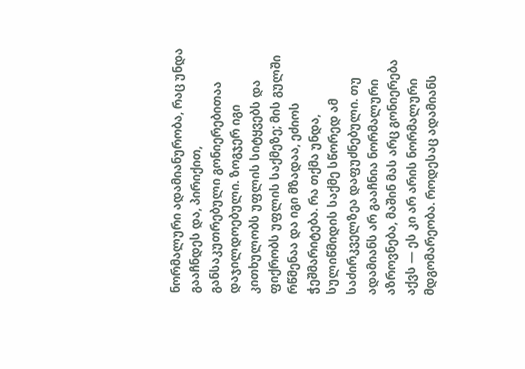ნორმალური ადამიანურობა, რაც უნდა გააჩნდეს და, პირიქით, განსაკუთრებული გონიერებითაა დაჯილდოებული. ზოგჯერ იგი კითხულობს უფლის სიტყვებს და ფიქრობს უფლის საქმეზე; მის გულში რწმენაა და იგი მზადაა, ეძიოს ჭეშმარიტება. რა თქმა უნდა, სულიწმიდის საქმე სწორედ ამ საძირკველზეა დაფუძნებული. თუ ადამიანს არ გააჩნია ნორმალური აზროვნება, მაშინ მას არც გონიერება აქვს — ეს კი არ არის ნორმალური მდგომარეობა. როდესაც ადამიანს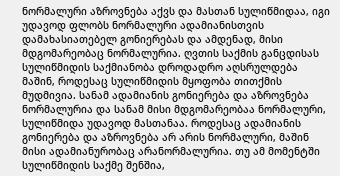ნორმალური აზროვნება აქვს და მასთან სულიწმიდაა, იგი უდავოდ ფლობს ნორმალური ადამიანისთვის დამახასიათებელ გონიერებას და ამდენად, მისი მდგომარეობაც ნორმალურია. ღვთის საქმის განცდისას სულიწმიდის საქმიანობა დროდადრო აღსრულდება მაშინ, როდესაც სულიწმიდის მყოფობა თითქმის მუდმივია. სანამ ადამიანის გონიერება და აზროვნება ნორმალურია და სანამ მისი მდგომარეობაა ნორმალური, სულიწმიდა უდავოდ მასთანაა. როდესაც ადამიანის გონიერება და აზროვნება არ არის ნორმალური, მაშინ მისი ადამიანურობაც არანორმალურია. თუ ამ მომენტში სულიწმიდის საქმე შენშია,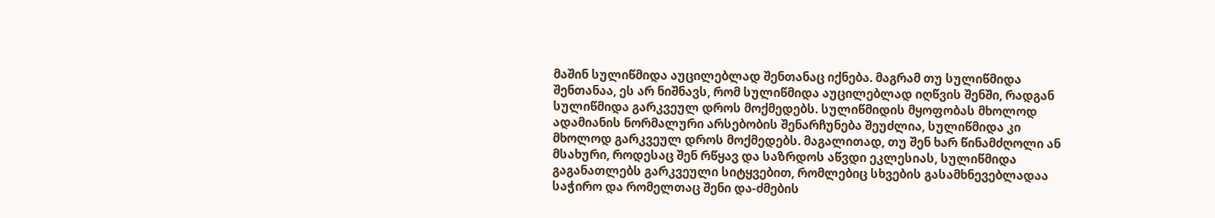მაშინ სულიწმიდა აუცილებლად შენთანაც იქნება. მაგრამ თუ სულიწმიდა შენთანაა, ეს არ ნიშნავს, რომ სულიწმიდა აუცილებლად იღწვის შენში, რადგან სულიწმიდა გარკვეულ დროს მოქმედებს. სულიწმიდის მყოფობას მხოლოდ ადამიანის ნორმალური არსებობის შენარჩუნება შეუძლია, სულიწმიდა კი მხოლოდ გარკვეულ დროს მოქმედებს. მაგალითად, თუ შენ ხარ წინამძღოლი ან მსახური, როდესაც შენ რწყავ და საზრდოს აწვდი ეკლესიას, სულიწმიდა გაგანათლებს გარკვეული სიტყვებით, რომლებიც სხვების გასამხნევებლადაა საჭირო და რომელთაც შენი და-ძმების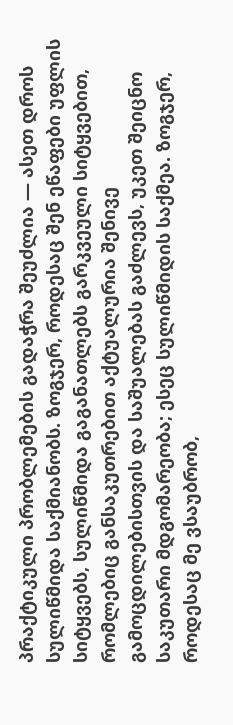პრაქტიკული პრობლემების გადაჭრა შეუძლია — ასეთ დროს სულიწმიდა საქმიანობს. ზოგჯერ, როდესაც შენ ეწაფები უფლის სიტყვებს, სულიწმიდა გაგანათლებს გარკვეული სიტყვებით, რომლებიც განსაკუთრებით აქტუალურია შენივე გამოცდილებისთვის და საშუალებას გაძლევს, უკეთ შეიცნო საკუთარი მდგომარეობა; ესეც სულიწმიდის საქმეა. ზოგჯერ, როდესაც მე ვსაუბრობ,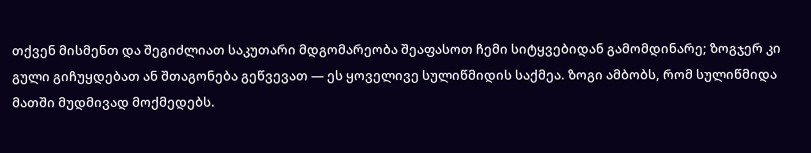თქვენ მისმენთ და შეგიძლიათ საკუთარი მდგომარეობა შეაფასოთ ჩემი სიტყვებიდან გამომდინარე; ზოგჯერ კი გული გიჩუყდებათ ან შთაგონება გეწვევათ — ეს ყოველივე სულიწმიდის საქმეა. ზოგი ამბობს, რომ სულიწმიდა მათში მუდმივად მოქმედებს.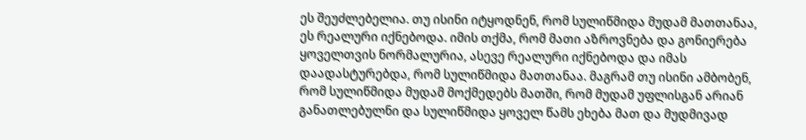ეს შეუძლებელია. თუ ისინი იტყოდნენ, რომ სულიწმიდა მუდამ მათთანაა, ეს რეალური იქნებოდა. იმის თქმა, რომ მათი აზროვნება და გონიერება ყოველთვის ნორმალურია, ასევე რეალური იქნებოდა და იმას დაადასტურებდა, რომ სულიწმიდა მათთანაა. მაგრამ თუ ისინი ამბობენ, რომ სულიწმიდა მუდამ მოქმედებს მათში, რომ მუდამ უფლისგან არიან განათლებულნი და სულიწმიდა ყოველ წამს ეხება მათ და მუდმივად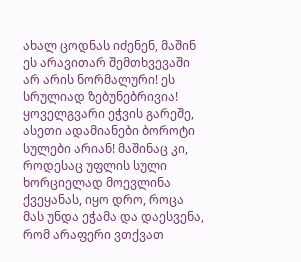ახალ ცოდნას იძენენ, მაშინ ეს არავითარ შემთხვევაში არ არის ნორმალური! ეს სრულიად ზებუნებრივია! ყოველგვარი ეჭვის გარეშე, ასეთი ადამიანები ბოროტი სულები არიან! მაშინაც კი, როდესაც უფლის სული ხორციელად მოევლინა ქვეყანას, იყო დრო, როცა მას უნდა ეჭამა და დაესვენა, რომ არაფერი ვთქვათ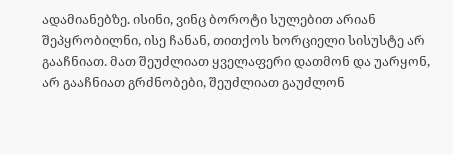ადამიანებზე. ისინი, ვინც ბოროტი სულებით არიან შეპყრობილნი, ისე ჩანან, თითქოს ხორციელი სისუსტე არ გააჩნიათ. მათ შეუძლიათ ყველაფერი დათმონ და უარყონ, არ გააჩნიათ გრძნობები, შეუძლიათ გაუძლონ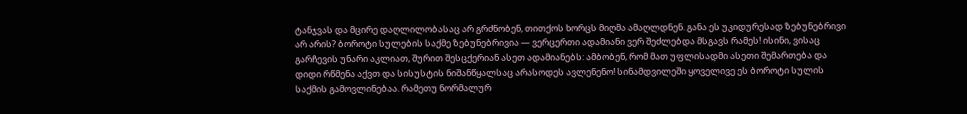ტანჯვას და მცირე დაღლილობასაც არ გრძნობენ, თითქოს ხორცს მიღმა ამაღლდნენ. განა ეს უკიდურესად ზებუნებრივი არ არის? ბოროტი სულების საქმე ზებუნებრივია — ვერცერთი ადამიანი ვერ შეძლებდა მსგავს რამეს! ისინი, ვისაც გარჩევის უნარი აკლიათ, შურით შესცქერიან ასეთ ადამიანებს: ამბობენ, რომ მათ უფლისადმი ასეთი შემართება და დიდი რწმენა აქვთ და სისუსტის ნიშანწყალსაც არასოდეს ავლენენო! სინამდვილეში ყოველივე ეს ბოროტი სულის საქმის გამოვლინებაა. რამეთუ ნორმალურ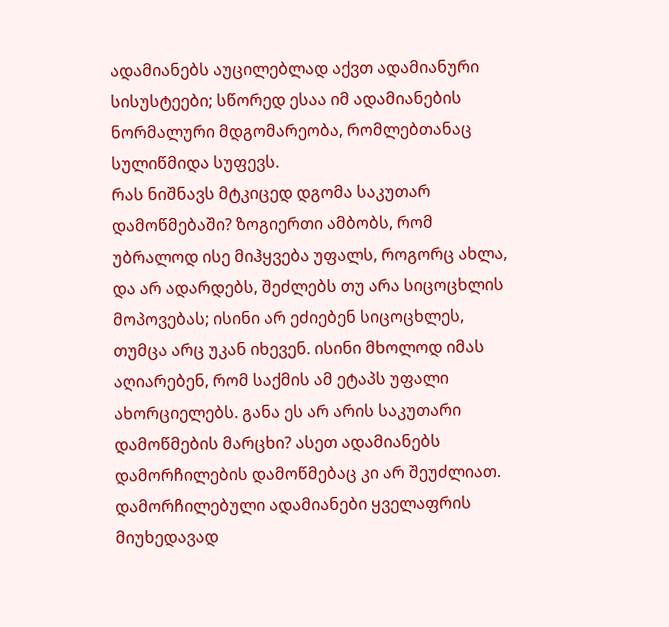ადამიანებს აუცილებლად აქვთ ადამიანური სისუსტეები; სწორედ ესაა იმ ადამიანების ნორმალური მდგომარეობა, რომლებთანაც სულიწმიდა სუფევს.
რას ნიშნავს მტკიცედ დგომა საკუთარ დამოწმებაში? ზოგიერთი ამბობს, რომ უბრალოდ ისე მიჰყვება უფალს, როგორც ახლა, და არ ადარდებს, შეძლებს თუ არა სიცოცხლის მოპოვებას; ისინი არ ეძიებენ სიცოცხლეს, თუმცა არც უკან იხევენ. ისინი მხოლოდ იმას აღიარებენ, რომ საქმის ამ ეტაპს უფალი ახორციელებს. განა ეს არ არის საკუთარი დამოწმების მარცხი? ასეთ ადამიანებს დამორჩილების დამოწმებაც კი არ შეუძლიათ. დამორჩილებული ადამიანები ყველაფრის მიუხედავად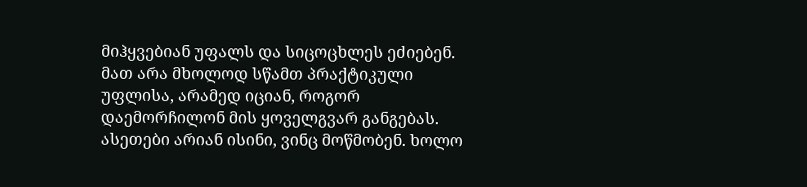მიჰყვებიან უფალს და სიცოცხლეს ეძიებენ. მათ არა მხოლოდ სწამთ პრაქტიკული უფლისა, არამედ იციან, როგორ დაემორჩილონ მის ყოველგვარ განგებას. ასეთები არიან ისინი, ვინც მოწმობენ. ხოლო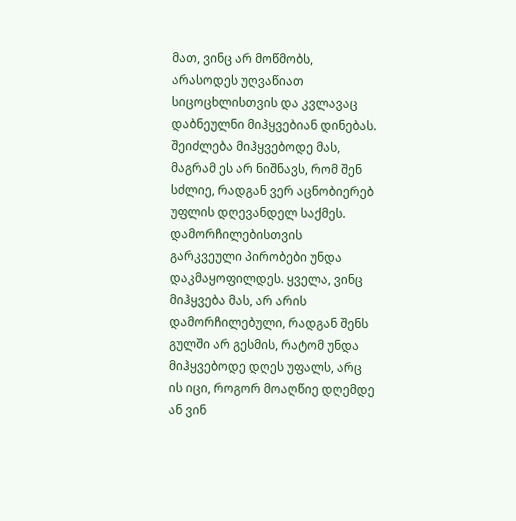მათ, ვინც არ მოწმობს, არასოდეს უღვაწიათ სიცოცხლისთვის და კვლავაც დაბნეულნი მიჰყვებიან დინებას. შეიძლება მიჰყვებოდე მას, მაგრამ ეს არ ნიშნავს, რომ შენ სძლიე, რადგან ვერ აცნობიერებ უფლის დღევანდელ საქმეს. დამორჩილებისთვის გარკვეული პირობები უნდა დაკმაყოფილდეს. ყველა, ვინც მიჰყვება მას, არ არის დამორჩილებული, რადგან შენს გულში არ გესმის, რატომ უნდა მიჰყვებოდე დღეს უფალს, არც ის იცი, როგორ მოაღწიე დღემდე ან ვინ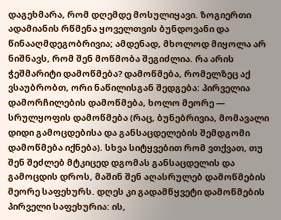დაგეხმარა, რომ დღემდე მოსულიყავი. ზოგიერთი ადამიანის რწმენა ყოველთვის ბუნდოვანი და წინააღმდეგობრივია; ამდენად, მხოლოდ მიყოლა არ ნიშნავს, რომ შენ მოწმობა შეგიძლია. რა არის ჭეშმარიტი დამოწმება? დამოწმება, რომელზეც აქ ვსაუბრობთ, ორი ნაწილისგან შედგება: პირველია დამორჩილების დამოწმება, ხოლო მეორე — სრულყოფის დამოწმება (რაც, ბუნებრივია, მომავალი დიდი გამოცდებისა და განსაცდელების შემდგომი დამოწმება იქნება). სხვა სიტყვებით რომ ვთქვათ, თუ შენ შეძლებ მტკიცედ დგომას განსაცდელის და გამოცდის დროს, მაშინ შენ აღასრულებ დამოწმების მეორე საფეხურს. დღეს კი გადამწყვეტი დამოწმების პირველი საფეხურია: ის,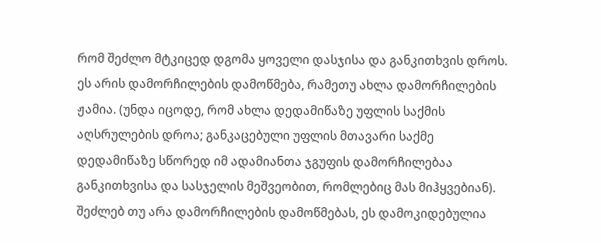რომ შეძლო მტკიცედ დგომა ყოველი დასჯისა და განკითხვის დროს. ეს არის დამორჩილების დამოწმება, რამეთუ ახლა დამორჩილების ჟამია. (უნდა იცოდე, რომ ახლა დედამიწაზე უფლის საქმის აღსრულების დროა; განკაცებული უფლის მთავარი საქმე დედამიწაზე სწორედ იმ ადამიანთა ჯგუფის დამორჩილებაა განკითხვისა და სასჯელის მეშვეობით, რომლებიც მას მიჰყვებიან). შეძლებ თუ არა დამორჩილების დამოწმებას, ეს დამოკიდებულია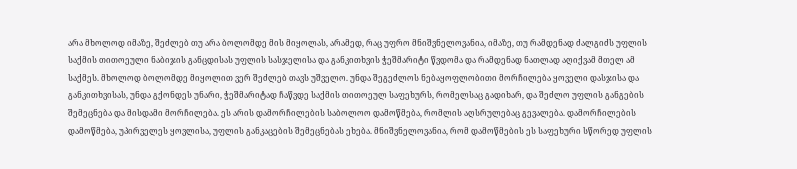არა მხოლოდ იმაზე, შეძლებ თუ არა ბოლომდე მის მიყოლას, არამედ, რაც უფრო მნიშვნელოვანია, იმაზე, თუ რამდენად ძალგიძს უფლის საქმის თითოეული ნაბიჯის განცდისას უფლის სასჯელისა და განკითხვის ჭეშმარიტი წვდომა და რამდენად ნათლად აღიქვამ მთელ ამ საქმეს. მხოლოდ ბოლომდე მიყოლით ვერ შეძლებ თავს უშველო. უნდა შეგეძლოს ნებაყოფლობითი მორჩილება ყოველი დასჯისა და განკითხვისას, უნდა გქონდეს უნარი, ჭეშმარიტად ჩაწვდე საქმის თითოეულ საფეხურს, რომელსაც გადიხარ, და შეძლო უფლის განგების შემეცნება და მისდამი მორჩილება. ეს არის დამორჩილების საბოლოო დამოწმება, რომლის აღსრულებაც გევალება. დამორჩილების დამოწმება, უპირველეს ყოვლისა, უფლის განკაცების შემეცნებას ეხება. მნიშვნელოვანია, რომ დამოწმების ეს საფეხური სწორედ უფლის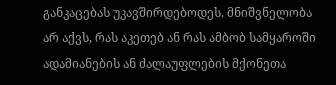განკაცებას უკავშირდებოდეს. მნიშვნელობა არ აქვს, რას აკეთებ ან რას ამბობ სამყაროში ადამიანების ან ძალაუფლების მქონეთა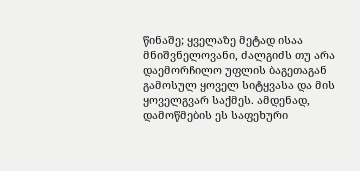წინაშე; ყველაზე მეტად ისაა მნიშვნელოვანი, ძალგიძს თუ არა დაემორჩილო უფლის ბაგეთაგან გამოსულ ყოველ სიტყვასა და მის ყოველგვარ საქმეს. ამდენად, დამოწმების ეს საფეხური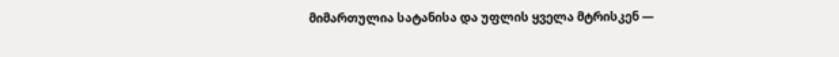მიმართულია სატანისა და უფლის ყველა მტრისკენ —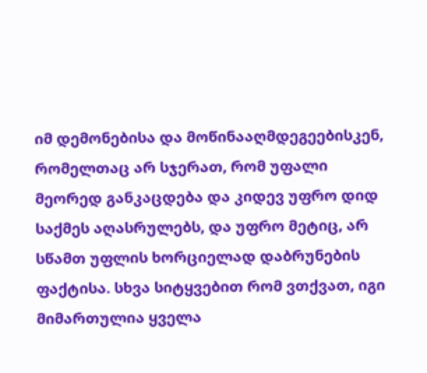იმ დემონებისა და მოწინააღმდეგეებისკენ, რომელთაც არ სჯერათ, რომ უფალი მეორედ განკაცდება და კიდევ უფრო დიდ საქმეს აღასრულებს, და უფრო მეტიც, არ სწამთ უფლის ხორციელად დაბრუნების ფაქტისა. სხვა სიტყვებით რომ ვთქვათ, იგი მიმართულია ყველა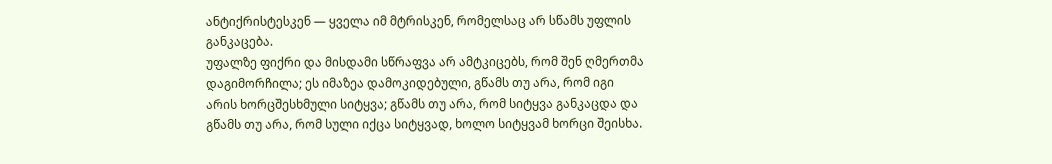ანტიქრისტესკენ — ყველა იმ მტრისკენ, რომელსაც არ სწამს უფლის განკაცება.
უფალზე ფიქრი და მისდამი სწრაფვა არ ამტკიცებს, რომ შენ ღმერთმა დაგიმორჩილა; ეს იმაზეა დამოკიდებული, გწამს თუ არა, რომ იგი არის ხორცშესხმული სიტყვა; გწამს თუ არა, რომ სიტყვა განკაცდა და გწამს თუ არა, რომ სული იქცა სიტყვად, ხოლო სიტყვამ ხორცი შეისხა.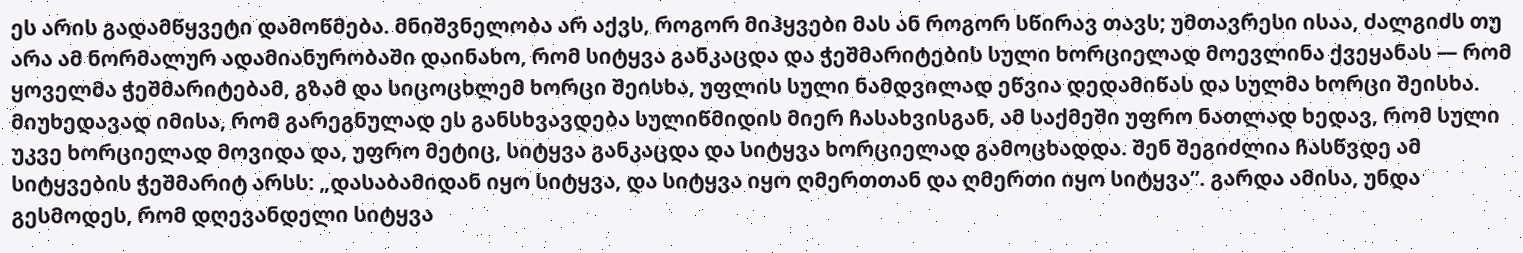ეს არის გადამწყვეტი დამოწმება. მნიშვნელობა არ აქვს, როგორ მიჰყვები მას ან როგორ სწირავ თავს; უმთავრესი ისაა, ძალგიძს თუ არა ამ ნორმალურ ადამიანურობაში დაინახო, რომ სიტყვა განკაცდა და ჭეშმარიტების სული ხორციელად მოევლინა ქვეყანას — რომ ყოველმა ჭეშმარიტებამ, გზამ და სიცოცხლემ ხორცი შეისხა, უფლის სული ნამდვილად ეწვია დედამიწას და სულმა ხორცი შეისხა. მიუხედავად იმისა, რომ გარეგნულად ეს განსხვავდება სულიწმიდის მიერ ჩასახვისგან, ამ საქმეში უფრო ნათლად ხედავ, რომ სული უკვე ხორციელად მოვიდა და, უფრო მეტიც, სიტყვა განკაცდა და სიტყვა ხორციელად გამოცხადდა. შენ შეგიძლია ჩასწვდე ამ სიტყვების ჭეშმარიტ არსს: „დასაბამიდან იყო სიტყვა, და სიტყვა იყო ღმერთთან და ღმერთი იყო სიტყვა”. გარდა ამისა, უნდა გესმოდეს, რომ დღევანდელი სიტყვა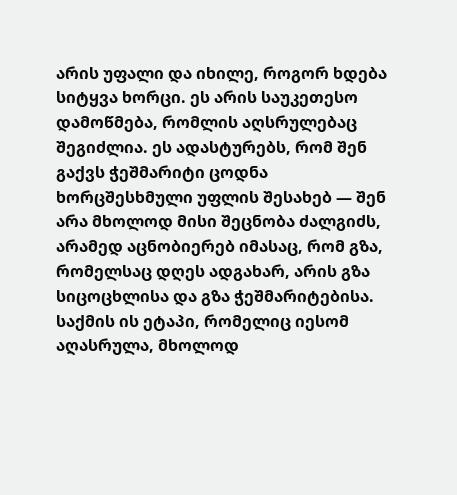არის უფალი და იხილე, როგორ ხდება სიტყვა ხორცი. ეს არის საუკეთესო დამოწმება, რომლის აღსრულებაც შეგიძლია. ეს ადასტურებს, რომ შენ გაქვს ჭეშმარიტი ცოდნა ხორცშესხმული უფლის შესახებ — შენ არა მხოლოდ მისი შეცნობა ძალგიძს, არამედ აცნობიერებ იმასაც, რომ გზა, რომელსაც დღეს ადგახარ, არის გზა სიცოცხლისა და გზა ჭეშმარიტებისა. საქმის ის ეტაპი, რომელიც იესომ აღასრულა, მხოლოდ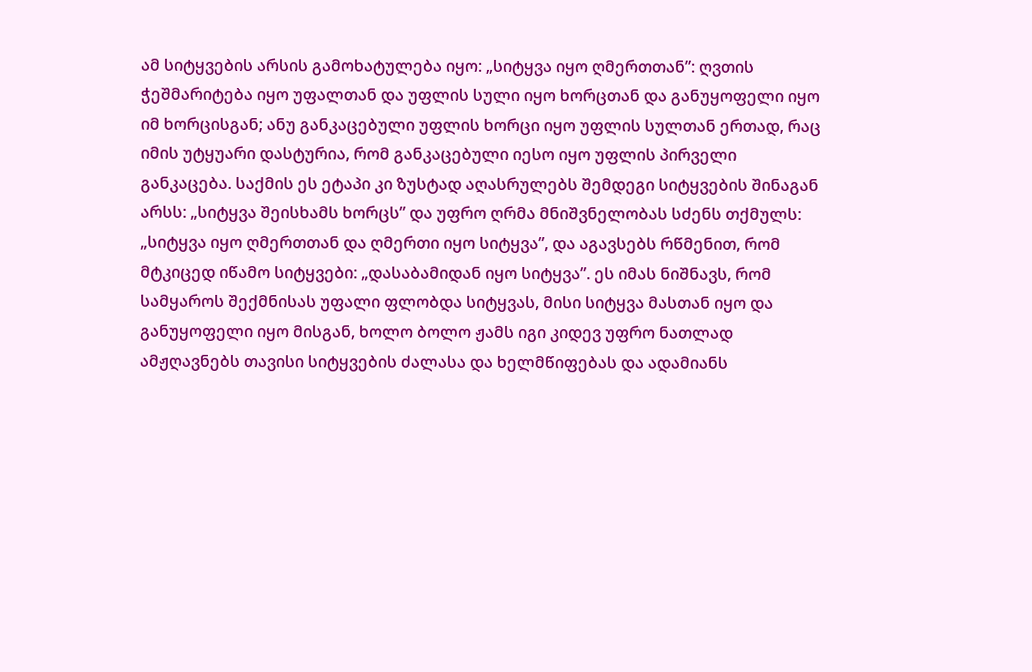ამ სიტყვების არსის გამოხატულება იყო: „სიტყვა იყო ღმერთთან”: ღვთის ჭეშმარიტება იყო უფალთან და უფლის სული იყო ხორცთან და განუყოფელი იყო იმ ხორცისგან; ანუ განკაცებული უფლის ხორცი იყო უფლის სულთან ერთად, რაც იმის უტყუარი დასტურია, რომ განკაცებული იესო იყო უფლის პირველი განკაცება. საქმის ეს ეტაპი კი ზუსტად აღასრულებს შემდეგი სიტყვების შინაგან არსს: „სიტყვა შეისხამს ხორცს” და უფრო ღრმა მნიშვნელობას სძენს თქმულს: „სიტყვა იყო ღმერთთან და ღმერთი იყო სიტყვა”, და აგავსებს რწმენით, რომ მტკიცედ იწამო სიტყვები: „დასაბამიდან იყო სიტყვა”. ეს იმას ნიშნავს, რომ სამყაროს შექმნისას უფალი ფლობდა სიტყვას, მისი სიტყვა მასთან იყო და განუყოფელი იყო მისგან, ხოლო ბოლო ჟამს იგი კიდევ უფრო ნათლად ამჟღავნებს თავისი სიტყვების ძალასა და ხელმწიფებას და ადამიანს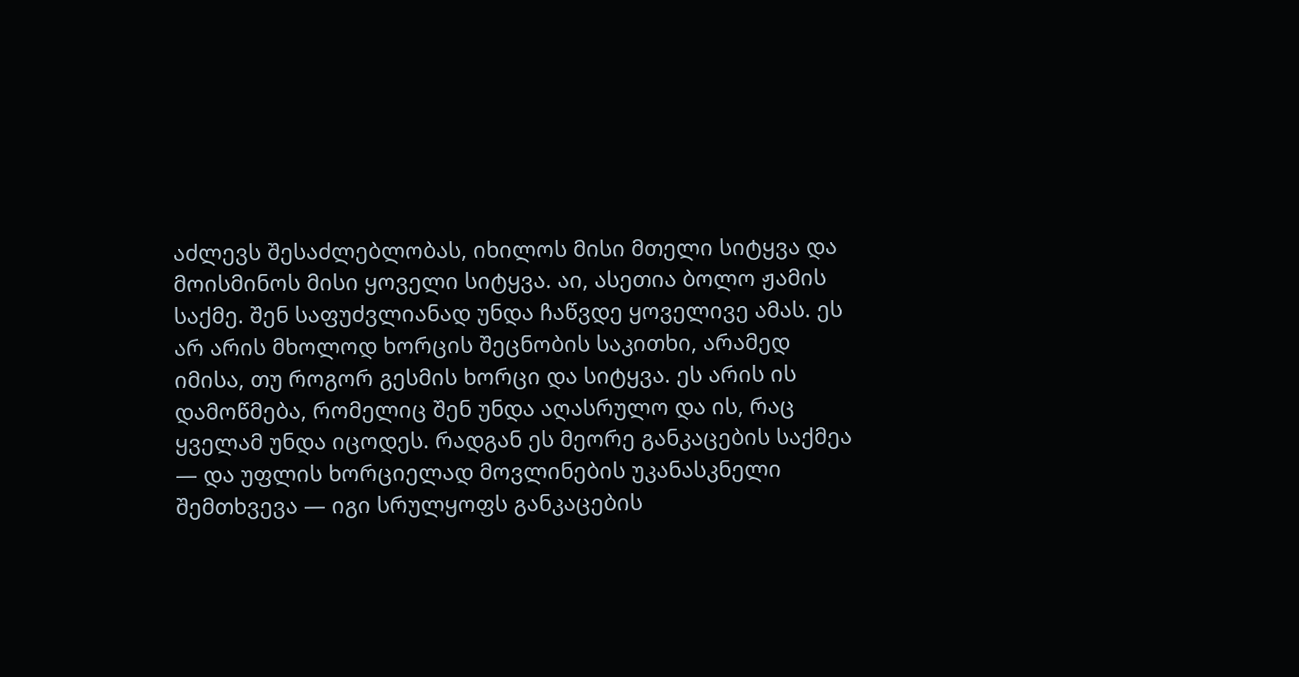აძლევს შესაძლებლობას, იხილოს მისი მთელი სიტყვა და მოისმინოს მისი ყოველი სიტყვა. აი, ასეთია ბოლო ჟამის საქმე. შენ საფუძვლიანად უნდა ჩაწვდე ყოველივე ამას. ეს არ არის მხოლოდ ხორცის შეცნობის საკითხი, არამედ იმისა, თუ როგორ გესმის ხორცი და სიტყვა. ეს არის ის დამოწმება, რომელიც შენ უნდა აღასრულო და ის, რაც ყველამ უნდა იცოდეს. რადგან ეს მეორე განკაცების საქმეა — და უფლის ხორციელად მოვლინების უკანასკნელი შემთხვევა — იგი სრულყოფს განკაცების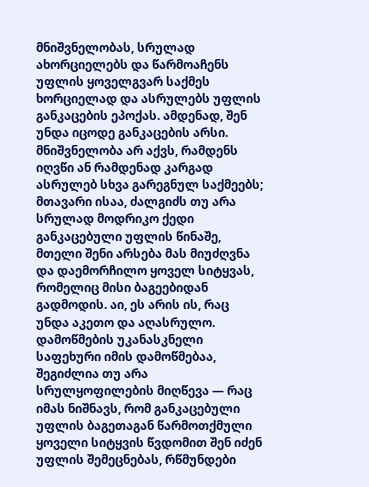მნიშვნელობას, სრულად ახორციელებს და წარმოაჩენს უფლის ყოველგვარ საქმეს ხორციელად და ასრულებს უფლის განკაცების ეპოქას. ამდენად, შენ უნდა იცოდე განკაცების არსი. მნიშვნელობა არ აქვს, რამდენს იღვწი ან რამდენად კარგად ასრულებ სხვა გარეგნულ საქმეებს; მთავარი ისაა, ძალგიძს თუ არა სრულად მოდრიკო ქედი განკაცებული უფლის წინაშე, მთელი შენი არსება მას მიუძღვნა და დაემორჩილო ყოველ სიტყვას, რომელიც მისი ბაგეებიდან გადმოდის. აი, ეს არის ის, რაც უნდა აკეთო და აღასრულო.
დამოწმების უკანასკნელი საფეხური იმის დამოწმებაა, შეგიძლია თუ არა სრულყოფილების მიღწევა — რაც იმას ნიშნავს, რომ განკაცებული უფლის ბაგეთაგან წარმოთქმული ყოველი სიტყვის წვდომით შენ იძენ უფლის შემეცნებას, რწმუნდები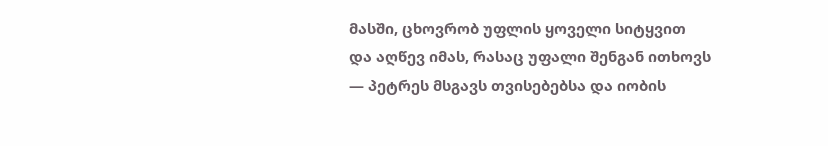მასში, ცხოვრობ უფლის ყოველი სიტყვით და აღწევ იმას, რასაც უფალი შენგან ითხოვს — პეტრეს მსგავს თვისებებსა და იობის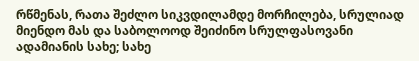რწმენას, რათა შეძლო სიკვდილამდე მორჩილება, სრულიად მიენდო მას და საბოლოოდ შეიძინო სრულფასოვანი ადამიანის სახე; სახე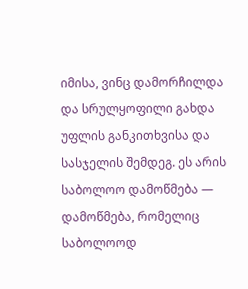იმისა, ვინც დამორჩილდა და სრულყოფილი გახდა უფლის განკითხვისა და სასჯელის შემდეგ. ეს არის საბოლოო დამოწმება — დამოწმება, რომელიც საბოლოოდ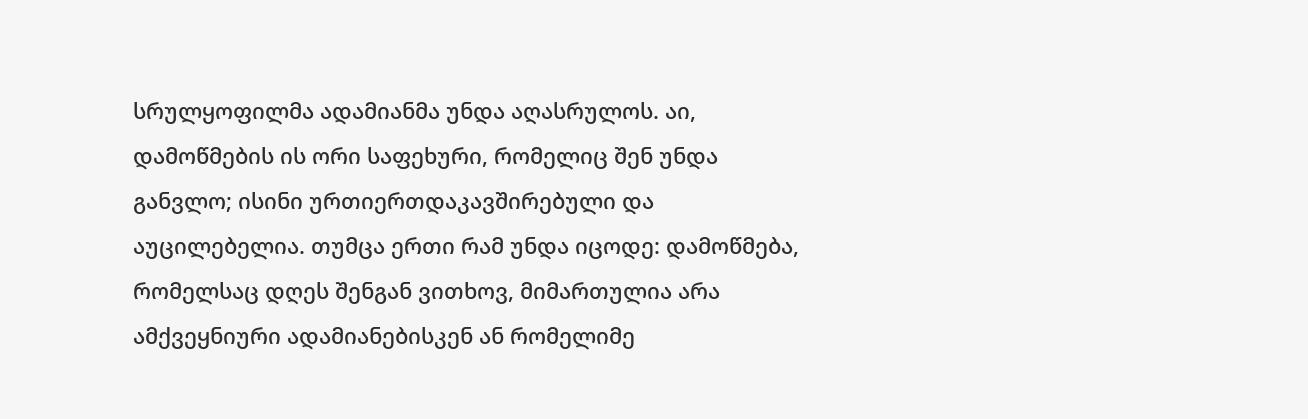სრულყოფილმა ადამიანმა უნდა აღასრულოს. აი, დამოწმების ის ორი საფეხური, რომელიც შენ უნდა განვლო; ისინი ურთიერთდაკავშირებული და აუცილებელია. თუმცა ერთი რამ უნდა იცოდე: დამოწმება, რომელსაც დღეს შენგან ვითხოვ, მიმართულია არა ამქვეყნიური ადამიანებისკენ ან რომელიმე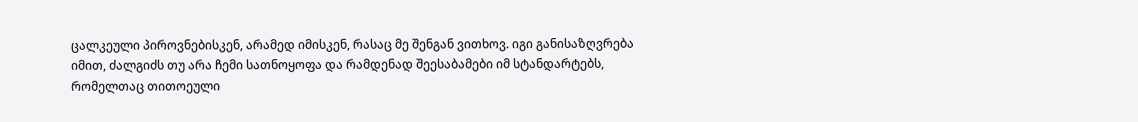ცალკეული პიროვნებისკენ, არამედ იმისკენ, რასაც მე შენგან ვითხოვ. იგი განისაზღვრება იმით, ძალგიძს თუ არა ჩემი სათნოყოფა და რამდენად შეესაბამები იმ სტანდარტებს, რომელთაც თითოეული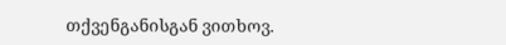თქვენგანისგან ვითხოვ.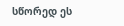სწორედ ეს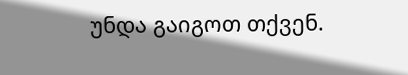უნდა გაიგოთ თქვენ.